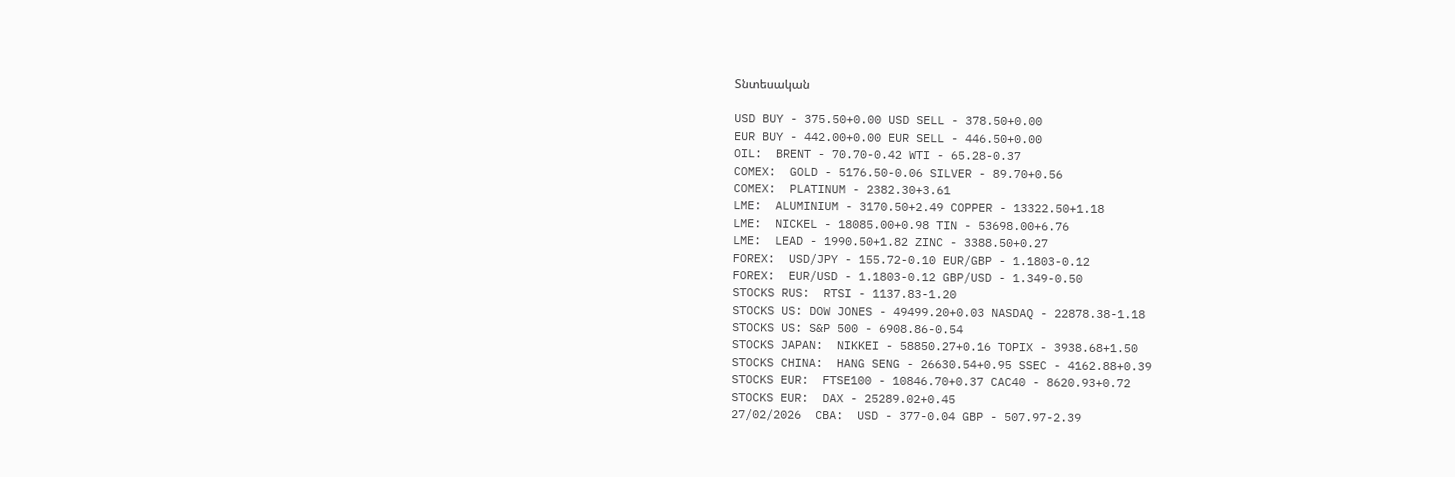Տնտեսական

USD BUY - 375.50+0.00 USD SELL - 378.50+0.00
EUR BUY - 442.00+0.00 EUR SELL - 446.50+0.00
OIL:  BRENT - 70.70-0.42 WTI - 65.28-0.37
COMEX:  GOLD - 5176.50-0.06 SILVER - 89.70+0.56
COMEX:  PLATINUM - 2382.30+3.61
LME:  ALUMINIUM - 3170.50+2.49 COPPER - 13322.50+1.18
LME:  NICKEL - 18085.00+0.98 TIN - 53698.00+6.76
LME:  LEAD - 1990.50+1.82 ZINC - 3388.50+0.27
FOREX:  USD/JPY - 155.72-0.10 EUR/GBP - 1.1803-0.12
FOREX:  EUR/USD - 1.1803-0.12 GBP/USD - 1.349-0.50
STOCKS RUS:  RTSI - 1137.83-1.20
STOCKS US: DOW JONES - 49499.20+0.03 NASDAQ - 22878.38-1.18
STOCKS US: S&P 500 - 6908.86-0.54
STOCKS JAPAN:  NIKKEI - 58850.27+0.16 TOPIX - 3938.68+1.50
STOCKS CHINA:  HANG SENG - 26630.54+0.95 SSEC - 4162.88+0.39
STOCKS EUR:  FTSE100 - 10846.70+0.37 CAC40 - 8620.93+0.72
STOCKS EUR:  DAX - 25289.02+0.45
27/02/2026  CBA:  USD - 377-0.04 GBP - 507.97-2.39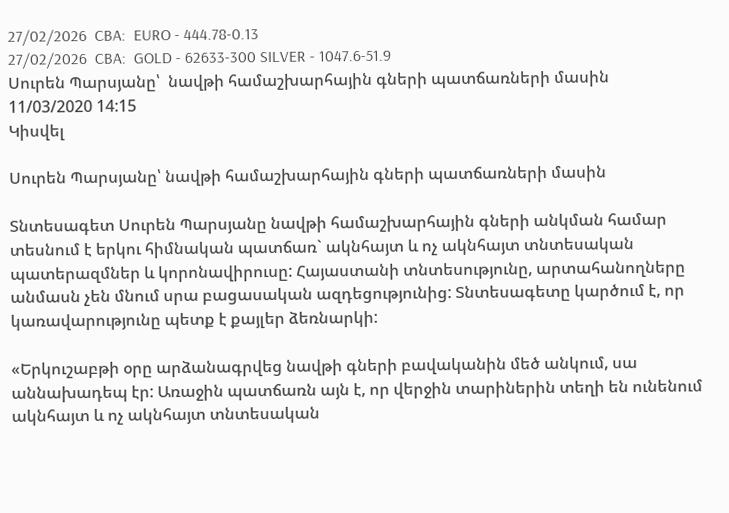27/02/2026  CBA:  EURO - 444.78-0.13
27/02/2026  CBA:  GOLD - 62633-300 SILVER - 1047.6-51.9
Սուրեն Պարսյանը՝  նավթի համաշխարհային գների պատճառների մասին
11/03/2020 14:15
Կիսվել

Սուրեն Պարսյանը՝ նավթի համաշխարհային գների պատճառների մասին

Տնտեսագետ Սուրեն Պարսյանը նավթի համաշխարհային գների անկման համար տեսնում է երկու հիմնական պատճառ` ակնհայտ և ոչ ակնհայտ տնտեսական պատերազմներ և կորոնավիրուսը: Հայաստանի տնտեսությունը, արտահանողները անմասն չեն մնում սրա բացասական ազդեցությունից: Տնտեսագետը կարծում է, որ կառավարությունը պետք է քայլեր ձեռնարկի:

«Երկուշաբթի օրը արձանագրվեց նավթի գների բավականին մեծ անկում, սա աննախադեպ էր: Առաջին պատճառն այն է, որ վերջին տարիներին տեղի են ունենում ակնհայտ և ոչ ակնհայտ տնտեսական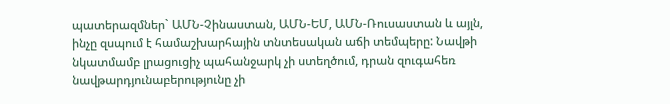պատերազմներ` ԱՄՆ-Չինաստան, ԱՄՆ-ԵՄ, ԱՄՆ-Ռուսաստան և այլն, ինչը զսպում է համաշխարհային տնտեսական աճի տեմպերը: Նավթի նկատմամբ լրացուցիչ պահանջարկ չի ստեղծում, դրան զուգահեռ նավթարդյունաբերությունը չի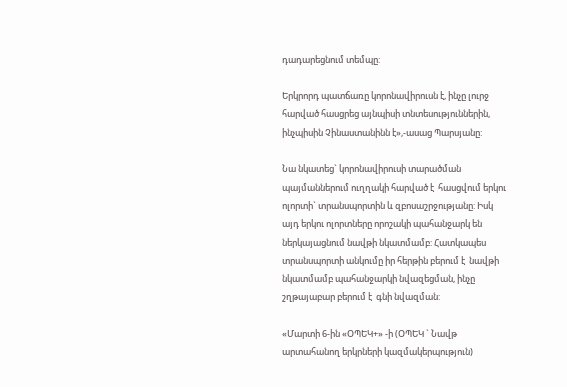դադարեցնում տեմպը:

Երկրորդ պատճառը կորոնավիրուսն է, ինչը լուրջ հարված հասցրեց այնպիսի տնտեսություններին, ինչպիսին Չինաստանինն է»,-ասաց Պարսյանը:

Նա նկատեց` կորոնավիրուսի տարածման պայմաններում ուղղակի հարված է  հասցվում երկու ոլորտի` տրանսպորտին և զբոսաշրջությանը: Իսկ այդ երկու ոլորտները որոշակի պահանջարկ են ներկայացնում նավթի նկատմամբ: Հատկապես տրանսպորտի անկումը իր հերթին բերում է  նավթի նկատմամբ պահանջարկի նվազեցման, ինչը շղթայաբար բերում է  գնի նվազման:

«Մարտի 6-ին «ՕՊԵԿ+» -ի (ՕՊԵԿ ` Նավթ արտահանող երկրների կազմակերպություն)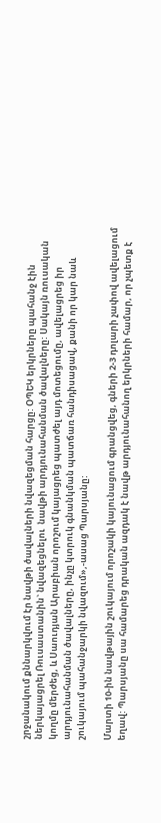շրջանակում քննարկվում էր նավթի ծավալների նվազեցման հարցը: ՕՊԵԿ երկրները պահանջ էին ներկայացրել Ռուսաստանին` նվազեցնելու  նավթի արդյունահանման ծավալները: Սակայն ռուսական կողմը մերժեց, և Սաուդյան Արաբիան որոշում կայացրեց պատժել այդ մոտեցումը, ավելացրեց իր արդյունահանման ծավալները, ինչը կտրուկ գնանկման պատճառ հանդիսացավ, քանի որ կար նաև շուկայում պահանջարկի նվազում»,-ասաց Պարսյանը:

Մարտի 10-ին նավթային շուկայում որոշակի կայունացում գրանցվեց, գների 2-3 դոլարի չափով ավելացում եղավ: Պարսյանը սա համարեց դրական ազդակ է նավթ արդյունահանող երկրների համար, որ չպետք է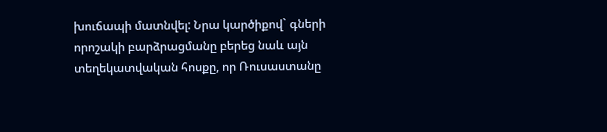խուճապի մատնվել: Նրա կարծիքով` գների որոշակի բարձրացմանը բերեց նաև այն տեղեկատվական հոսքը, որ Ռուսաստանը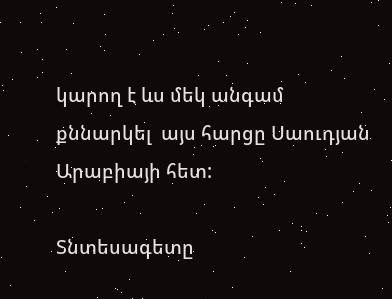կարող է ևս մեկ անգամ քննարկել  այս հարցը Սաուդյան Արաբիայի հետ:

Տնտեսագետը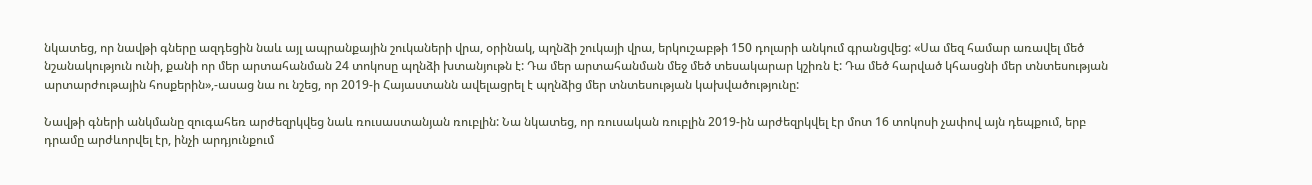նկատեց, որ նավթի գները ազդեցին նաև այլ ապրանքային շուկաների վրա, օրինակ, պղնձի շուկայի վրա, երկուշաբթի 150 դոլարի անկում գրանցվեց: «Սա մեզ համար առավել մեծ նշանակություն ունի, քանի որ մեր արտահանման 24 տոկոսը պղնձի խտանյութն է: Դա մեր արտահանման մեջ մեծ տեսակարար կշիռն է: Դա մեծ հարված կհասցնի մեր տնտեսության արտարժութային հոսքերին»,-ասաց նա ու նշեց, որ 2019-ի Հայաստանն ավելացրել է պղնձից մեր տնտեսության կախվածությունը:

Նավթի գների անկմանը զուգահեռ արժեզրկվեց նաև ռուսաստանյան ռուբլին: Նա նկատեց, որ ռուսական ռուբլին 2019-ին արժեզրկվել էր մոտ 16 տոկոսի չափով այն դեպքում, երբ դրամը արժևորվել էր, ինչի արդյունքում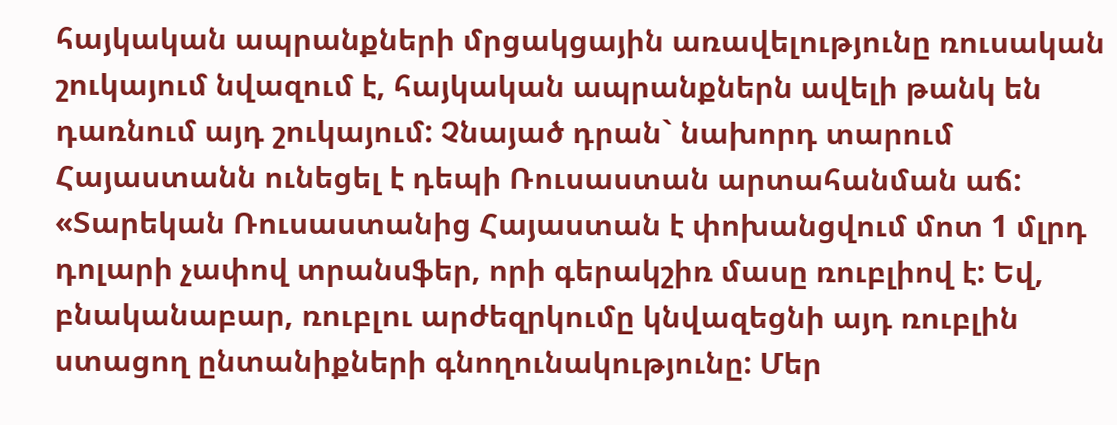հայկական ապրանքների մրցակցային առավելությունը ռուսական շուկայում նվազում է, հայկական ապրանքներն ավելի թանկ են դառնում այդ շուկայում: Չնայած դրան` նախորդ տարում Հայաստանն ունեցել է դեպի Ռուսաստան արտահանման աճ: «Տարեկան Ռուսաստանից Հայաստան է փոխանցվում մոտ 1 մլրդ դոլարի չափով տրանսֆեր, որի գերակշիռ մասը ռուբլիով է: Եվ, բնականաբար, ռուբլու արժեզրկումը կնվազեցնի այդ ռուբլին ստացող ընտանիքների գնողունակությունը: Մեր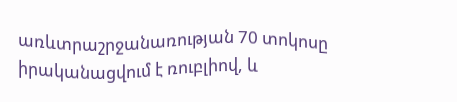առևտրաշրջանառության 70 տոկոսը իրականացվում է ռուբլիով, և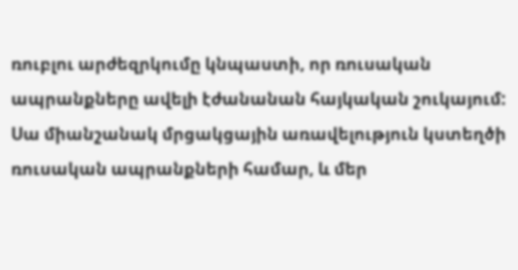ռուբլու արժեզրկումը կնպաստի, որ ռուսական ապրանքները ավելի էժանանան հայկական շուկայում: Սա միանշանակ մրցակցային առավելություն կստեղծի ռուսական ապրանքների համար, և մեր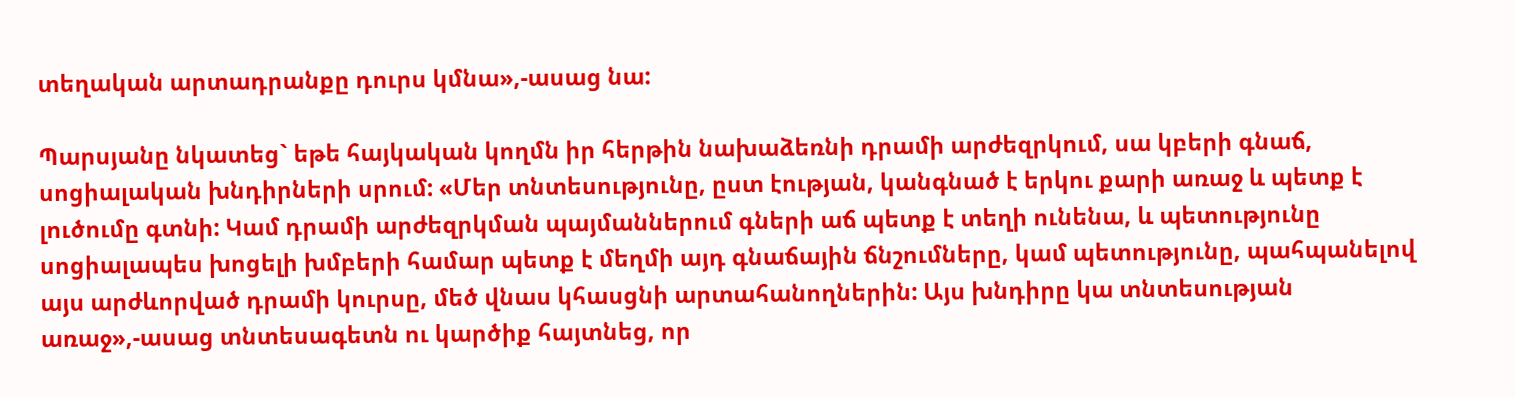տեղական արտադրանքը դուրս կմնա»,-ասաց նա:

Պարսյանը նկատեց` եթե հայկական կողմն իր հերթին նախաձեռնի դրամի արժեզրկում, սա կբերի գնաճ, սոցիալական խնդիրների սրում: «Մեր տնտեսությունը, ըստ էության, կանգնած է երկու քարի առաջ և պետք է լուծումը գտնի: Կամ դրամի արժեզրկման պայմաններում գների աճ պետք է տեղի ունենա, և պետությունը սոցիալապես խոցելի խմբերի համար պետք է մեղմի այդ գնաճային ճնշումները, կամ պետությունը, պահպանելով այս արժևորված դրամի կուրսը, մեծ վնաս կհասցնի արտահանողներին: Այս խնդիրը կա տնտեսության առաջ»,-ասաց տնտեսագետն ու կարծիք հայտնեց, որ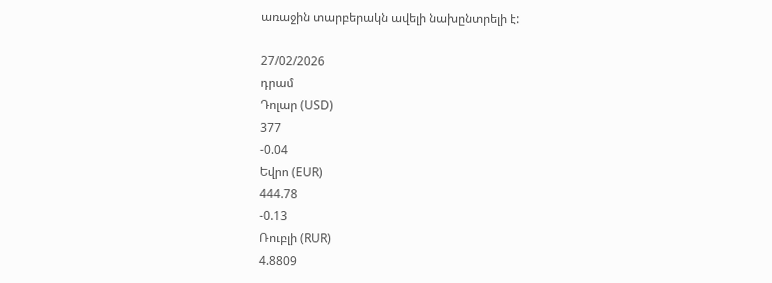առաջին տարբերակն ավելի նախընտրելի է:

27/02/2026
դրամ
Դոլար (USD)
377
-0.04
Եվրո (EUR)
444.78
-0.13
Ռուբլի (RUR)
4.8809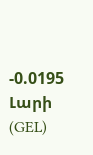-0.0195
Լարի (GEL)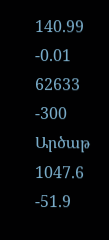140.99
-0.01
62633
-300
Արծաթ
1047.6
-51.9